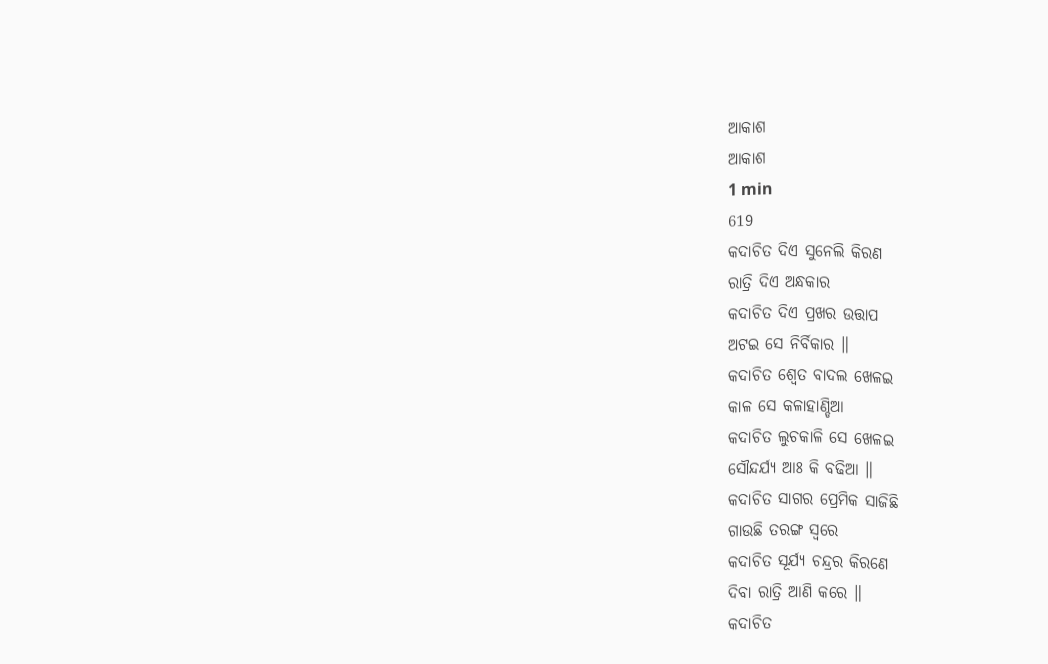ଆକାଶ
ଆକାଶ
1 min
619
କଦାଚିତ ଦିଏ ସୁନେଲି କିରଣ
ରାତ୍ରି ଦିଏ ଅନ୍ଧକାର
କଦାଚିତ ଦିଏ ପ୍ରଖର ଉତ୍ତାପ
ଅଟଇ ସେ ନିର୍ବିକାର ॥
କଦାଚିତ ଶ୍ୱେତ ବାଦଲ ଖେଳଇ
କାଳ ସେ କଳାହାଣ୍ଡିଆ
କଦାଚିତ ଲୁଚକାଳି ସେ ଖେଳଇ
ସୌନ୍ଦର୍ଯ୍ୟ ଆଃ କି ବଢିଆ ॥
କଦାଚିତ ସାଗର ପ୍ରେମିକ ସାଜିଛି
ଗାଉଛି ତରଙ୍ଗ ସ୍ଵରେ
କଦାଚିତ ସୂର୍ଯ୍ୟ ଚନ୍ଦ୍ରର କିରଣେ
ଦିବା ରାତ୍ରି ଆଣି କରେ ॥
କଦାଚିତ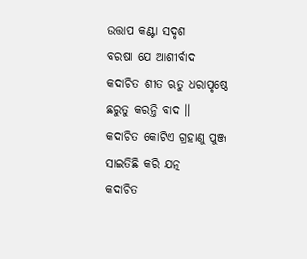ଉତ୍ତାପ କଣ୍ଟା ସଦୃଶ
ବରଷା ଯେ ଆଶୀର୍ବାଦ
କଦାଚିତ ଶୀତ ଋତୁ ଧରାପୃଷ୍ଠେ
ଛରୁତୁ କରନ୍ତି ବାଦ ॥
କଦାଚିତ କୋଟିଏ ଗ୍ରହାଣୁ ପୁଞ୍ଜ
ସାଇତିଛି କରି ଯତ୍ନ
କଦାଚିତ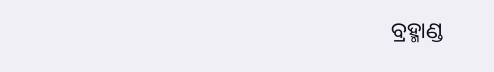ବ୍ରହ୍ମାଣ୍ଡ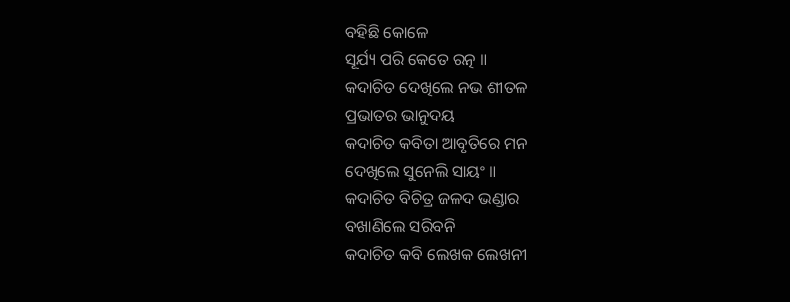ବହିଛି କୋଳେ
ସୂର୍ଯ୍ୟ ପରି କେତେ ରତ୍ନ ॥
କଦାଚିତ ଦେଖିଲେ ନଭ ଶୀତଳ
ପ୍ରଭାତର ଭାନୁଦୟ
କଦାଚିତ କବିତା ଆବୃତିରେ ମନ
ଦେଖିଲେ ସୁନେଲି ସାୟଂ ॥
କଦାଚିତ ବିଚିତ୍ର ଜଳଦ ଭଣ୍ଡାର
ବଖାଣିଲେ ସରିବନି
କଦାଚିତ କବି ଲେଖକ ଲେଖନୀ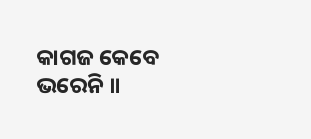କାଗଜ କେବେ ଭରେନି ॥